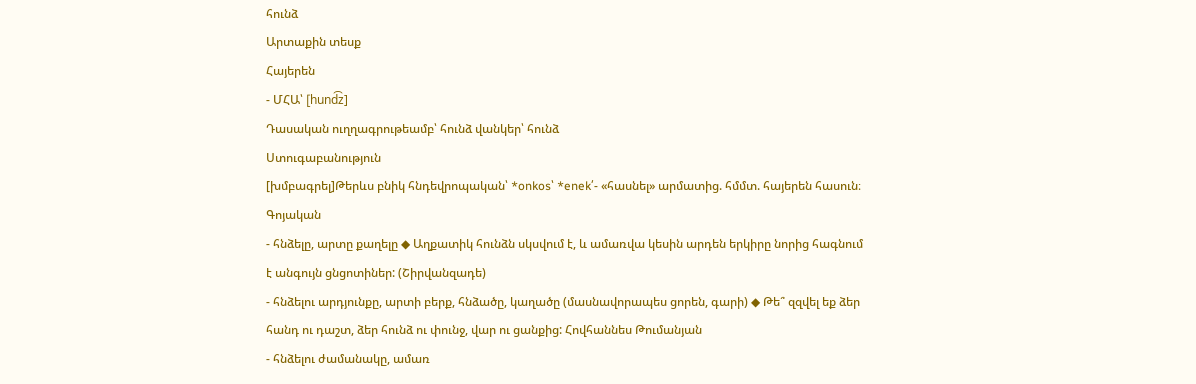հունձ
Արտաքին տեսք
Հայերեն
- ՄՀԱ՝ [hund͡z]
Դասական ուղղագրութեամբ՝ հունձ վանկեր՝ հունձ
Ստուգաբանություն
[խմբագրել]Թերևս բնիկ հնդեվրոպական՝ *onkos՝ *enek՛- «հասնել» արմատից. հմմտ. հայերեն հասուն։
Գոյական
- հնձելը, արտը քաղելը ◆ Աղքատիկ հունձն սկսվում է, և ամառվա կեսին արդեն երկիրը նորից հագնում է անգույն ցնցոտիներ: (Շիրվանզադե)
- հնձելու արդյունքը, արտի բերք, հնձածը, կաղածը (մասնավորապես ցորեն, գարի) ◆ Թե՞ զզվել եք ձեր հանդ ու դաշտ, ձեր հունձ ու փունջ, վար ու ցանքից: Հովհաննես Թումանյան
- հնձելու ժամանակը, ամառ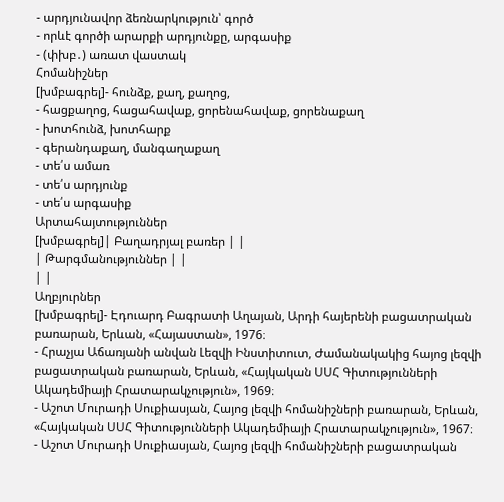- արդյունավոր ձեռնարկություն՝ գործ
- որևէ գործի արարքի արդյունքը, արգասիք
- (փխբ․) առատ վաստակ
Հոմանիշներ
[խմբագրել]- հունձք, քաղ, քաղոց,
- հացքաղոց, հացահավաք, ցորենահավաք, ցորենաքաղ
- խոտհունձ, խոտհարք
- գերանդաքաղ, մանգաղաքաղ
- տե՛ս ամառ
- տե՛ս արդյունք
- տե՛ս արգասիք
Արտահայտություններ
[խմբագրել]| Բաղադրյալ բառեր | |
| Թարգմանություններ | |
| |
Աղբյուրներ
[խմբագրել]- Էդուարդ Բագրատի Աղայան, Արդի հայերենի բացատրական բառարան, Երևան, «Հայաստան», 1976։
- Հրաչյա Աճառյանի անվան Լեզվի Ինստիտուտ, Ժամանակակից հայոց լեզվի բացատրական բառարան, Երևան, «Հայկական ՍՍՀ Գիտությունների Ակադեմիայի Հրատարակչություն», 1969։
- Աշոտ Մուրադի Սուքիասյան, Հայոց լեզվի հոմանիշների բառարան, Երևան, «Հայկական ՍՍՀ Գիտությունների Ակադեմիայի Հրատարակչություն», 1967։
- Աշոտ Մուրադի Սուքիասյան, Հայոց լեզվի հոմանիշների բացատրական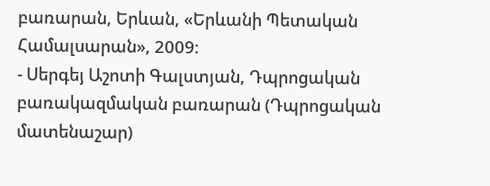բառարան, Երևան, «Երևանի Պետական Համալսարան», 2009։
- Սերգեյ Աշոտի Գալստյան, Դպրոցական բառակազմական բառարան (Դպրոցական մատենաշար)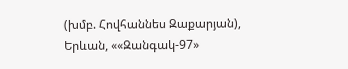(խմբ. Հովհաննես Զաքարյան), Երևան, ««Զանգակ-97»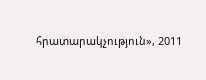հրատարակչություն», 2011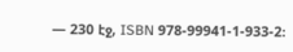— 230 էջ, ISBN 978-99941-1-933-2։